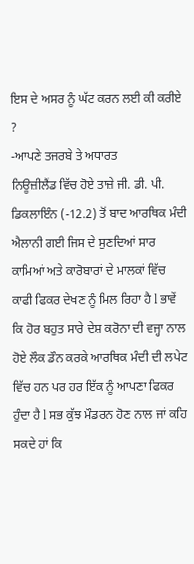ਇਸ ਦੇ ਅਸਰ ਨੂੰ ਘੱਟ ਕਰਨ ਲਈ ਕੀ ਕਰੀਏ ?
-ਆਪਣੇ ਤਜਰਬੇ ਤੇ ਅਧਾਰਤ
ਨਿਊਜ਼ੀਲੈਂਡ ਵਿੱਚ ਹੋਏ ਤਾਜ਼ੇ ਜੀ. ਡੀ. ਪੀ. ਡਿਕਲਾਇੰਨ (-12.2) ਤੋਂ ਬਾਦ ਆਰਥਿਕ ਮੰਦੀ ਐਲਾਨੀ ਗਈ ਜਿਸ ਦੇ ਸੁਣਦਿਆਂ ਸਾਰ ਕਾਮਿਆਂ ਅਤੇ ਕਾਰੋਬਾਰਾਂ ਦੇ ਮਾਲਕਾਂ ਵਿੱਚ ਕਾਫੀ ਫਿਕਰ ਦੇਖਣ ਨੂੰ ਮਿਲ ਰਿਹਾ ਹੈ l ਭਾਵੇਂ ਕਿ ਹੋਰ ਬਹੁਤ ਸਾਰੇ ਦੇਸ਼ ਕਰੋਨਾ ਦੀ ਵਜ੍ਹਾ ਨਾਲ ਹੋਏ ਲੌਕ ਡੌਨ ਕਰਕੇ ਆਰਥਿਕ ਮੰਦੀ ਦੀ ਲਪੇਟ ਵਿੱਚ ਹਨ ਪਰ ਹਰ ਇੱਕ ਨੂੰ ਆਪਣਾ ਫਿਕਰ ਹੁੰਦਾ ਹੈ l ਸਭ ਕੁੱਝ ਮੌਡਰਨ ਹੋਣ ਨਾਲ ਜਾਂ ਕਹਿ ਸਕਦੇ ਹਾਂ ਕਿ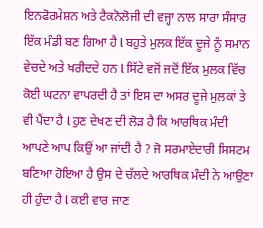ਇਨਫੋਰਮੇਸ਼ਨ ਅਤੇ ਟੈਕਨੋਲੋਜੀ ਦੀ ਵਜ੍ਹਾ ਨਾਲ ਸਾਰਾ ਸੰਸਾਰ ਇੱਕ ਮੰਡੀ ਬਣ ਗਿਆ ਹੈ l ਬਹੁਤੇ ਮੁਲਕ ਇੱਕ ਦੂਜੇ ਨੂੰ ਸਮਾਨ ਵੇਚਦੇ ਅਤੇ ਖਰੀਦਦੇ ਹਨ l ਸਿੱਟੇ ਵਜੋਂ ਜਦੋਂ ਇੱਕ ਮੁਲਕ ਵਿੱਚ ਕੋਈ ਘਟਨਾ ਵਾਪਰਦੀ ਹੈ ਤਾਂ ਇਸ ਦਾ ਅਸਰ ਦੂਜੇ ਮੁਲਕਾਂ ਤੇ ਵੀ ਪੈਂਦਾ ਹੈ l ਹੁਣ ਦੇਖਣ ਦੀ ਲੋੜ ਹੈ ਕਿ ਆਰਥਿਕ ਮੰਦੀ ਆਪਣੇ ਆਪ ਕਿਉਂ ਆ ਜਾਂਦੀ ਹੈ ? ਜੋ ਸਰਮਾਏਦਾਰੀ ਸਿਸਟਮ ਬਣਿਆ ਹੋਇਆ ਹੈ ਉਸ ਦੇ ਚੱਲਦੇ ਆਰਥਿਕ ਮੰਦੀ ਨੇ ਆਉਣਾ ਹੀ ਹੁੰਦਾ ਹੈ l ਕਈ ਵਾਰ ਜਾਣ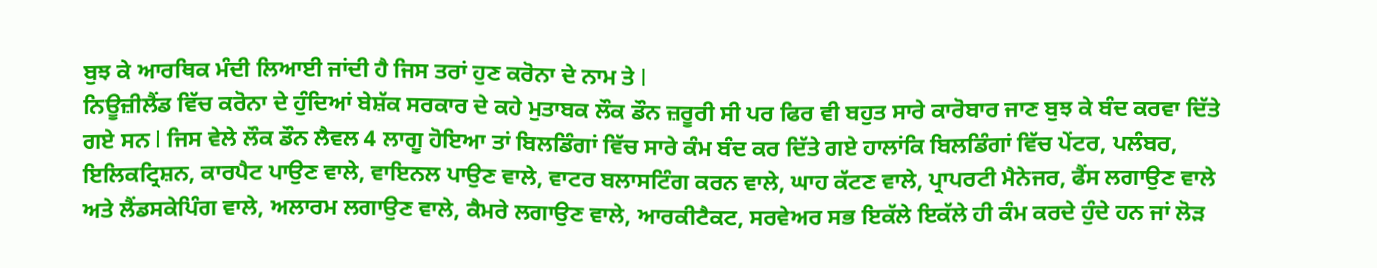ਬੁਝ ਕੇ ਆਰਥਿਕ ਮੰਦੀ ਲਿਆਈ ਜਾਂਦੀ ਹੈ ਜਿਸ ਤਰਾਂ ਹੁਣ ਕਰੋਨਾ ਦੇ ਨਾਮ ਤੇ l
ਨਿਊਜ਼ੀਲੈਂਡ ਵਿੱਚ ਕਰੋਨਾ ਦੇ ਹੁੰਦਿਆਂ ਬੇਸ਼ੱਕ ਸਰਕਾਰ ਦੇ ਕਹੇ ਮੁਤਾਬਕ ਲੌਕ ਡੌਨ ਜ਼ਰੂਰੀ ਸੀ ਪਰ ਫਿਰ ਵੀ ਬਹੁਤ ਸਾਰੇ ਕਾਰੋਬਾਰ ਜਾਣ ਬੁਝ ਕੇ ਬੰਦ ਕਰਵਾ ਦਿੱਤੇ ਗਏ ਸਨ l ਜਿਸ ਵੇਲੇ ਲੌਕ ਡੌਨ ਲੈਵਲ 4 ਲਾਗੂ ਹੋਇਆ ਤਾਂ ਬਿਲਡਿੰਗਾਂ ਵਿੱਚ ਸਾਰੇ ਕੰਮ ਬੰਦ ਕਰ ਦਿੱਤੇ ਗਏ ਹਾਲਾਂਕਿ ਬਿਲਡਿੰਗਾਂ ਵਿੱਚ ਪੇਂਟਰ, ਪਲੰਬਰ, ਇਲਿਕਟ੍ਰਿਸ਼ਨ, ਕਾਰਪੈਟ ਪਾਉਣ ਵਾਲੇ, ਵਾਇਨਲ ਪਾਉਣ ਵਾਲੇ, ਵਾਟਰ ਬਲਾਸਟਿੰਗ ਕਰਨ ਵਾਲੇ, ਘਾਹ ਕੱਟਣ ਵਾਲੇ, ਪ੍ਰਾਪਰਟੀ ਮੈਨੇਜਰ, ਫੈਂਸ ਲਗਾਉਣ ਵਾਲੇ ਅਤੇ ਲੈਂਡਸਕੇਪਿੰਗ ਵਾਲੇ, ਅਲਾਰਮ ਲਗਾਉਣ ਵਾਲੇ, ਕੈਮਰੇ ਲਗਾਉਣ ਵਾਲੇ, ਆਰਕੀਟੈਕਟ, ਸਰਵੇਅਰ ਸਭ ਇਕੱਲੇ ਇਕੱਲੇ ਹੀ ਕੰਮ ਕਰਦੇ ਹੁੰਦੇ ਹਨ ਜਾਂ ਲੋੜ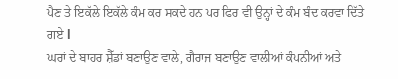ਪੈਣ ਤੇ ਇਕੱਲੇ ਇਕੱਲੇ ਕੰਮ ਕਰ ਸਕਦੇ ਹਨ ਪਰ ਫਿਰ ਵੀ ਉਨ੍ਹਾਂ ਦੇ ਕੰਮ ਬੰਦ ਕਰਵਾ ਦਿੱਤੇ ਗਏ l
ਘਰਾਂ ਦੇ ਬਾਹਰ ਸ਼ੈੱਡਾਂ ਬਣਾਉਣ ਵਾਲੇ, ਗੈਰਾਜ ਬਣਾਉਣ ਵਾਲੀਆਂ ਕੰਪਨੀਆਂ ਅਤੇ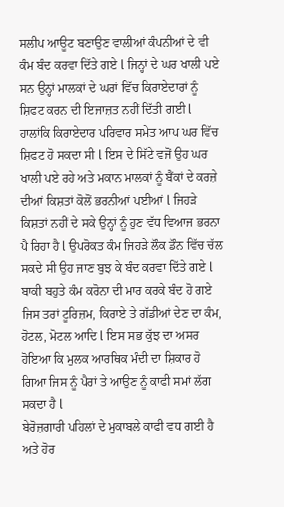ਸਲੀਪ ਆਊਟ ਬਣਾਉਣ ਵਾਲੀਆਂ ਕੰਪਨੀਆਂ ਦੇ ਵੀ ਕੰਮ ਬੰਦ ਕਰਵਾ ਦਿੱਤੇ ਗਏ l ਜਿਨ੍ਹਾਂ ਦੇ ਘਰ ਖਾਲੀ ਪਏ ਸਨ ਉਨ੍ਹਾਂ ਮਾਲਕਾਂ ਦੇ ਘਰਾਂ ਵਿੱਚ ਕਿਰਾਏਦਾਰਾਂ ਨੂੰ ਸ਼ਿਫਟ ਕਰਨ ਦੀ ਇਜਾਜ਼ਤ ਨਹੀਂ ਦਿੱਤੀ ਗਈ l ਹਾਲਾਂਕਿ ਕਿਰਾਏਦਾਰ ਪਰਿਵਾਰ ਸਮੇਤ ਆਪ ਘਰ ਵਿੱਚ ਸ਼ਿਫਟ ਹੋ ਸਕਦਾ ਸੀ l ਇਸ ਦੇ ਸਿੱਟੇ ਵਜੋਂ ਉਹ ਘਰ ਖਾਲੀ ਪਏ ਰਹੇ ਅਤੇ ਮਕਾਨ ਮਾਲਕਾਂ ਨੂੰ ਬੈਂਕਾਂ ਦੇ ਕਰਜ਼ੇ ਦੀਆਂ ਕਿਸ਼ਤਾਂ ਕੋਲੋਂ ਭਰਨੀਆਂ ਪਈਆਂ l ਜਿਹੜੇ ਕਿਸ਼ਤਾਂ ਨਹੀਂ ਦੇ ਸਕੇ ਉਨ੍ਹਾਂ ਨੂੰ ਹੁਣ ਵੱਧ ਵਿਆਜ ਭਰਨਾ ਪੈ ਰਿਹਾ ਹੈ l ਉਪਰੋਕਤ ਕੰਮ ਜਿਹੜੇ ਲੌਕ ਡੌਨ ਵਿੱਚ ਚੱਲ ਸਕਦੇ ਸੀ ਉਹ ਜਾਣ ਬੁਝ ਕੇ ਬੰਦ ਕਰਵਾ ਦਿੱਤੇ ਗਏ l ਬਾਕੀ ਬਹੁਤੇ ਕੰਮ ਕਰੋਨਾ ਦੀ ਮਾਰ ਕਰਕੇ ਬੰਦ ਹੋ ਗਏ ਜਿਸ ਤਰਾਂ ਟੂਰਿਜ਼ਮ, ਕਿਰਾਏ ਤੇ ਗੱਡੀਆਂ ਦੇਣ ਦਾ ਕੰਮ, ਹੋਟਲ, ਮੋਟਲ ਆਦਿ l ਇਸ ਸਭ ਕੁੱਝ ਦਾ ਅਸਰ ਹੋਇਆ ਕਿ ਮੁਲਕ ਆਰਥਿਕ ਮੰਦੀ ਦਾ ਸ਼ਿਕਾਰ ਹੋ ਗਿਆ ਜਿਸ ਨੂੰ ਪੈਰਾਂ ਤੇ ਆਉਣ ਨੂੰ ਕਾਫੀ ਸਮਾਂ ਲੱਗ ਸਕਦਾ ਹੈ l
ਬੇਰੋਜ਼ਗਾਰੀ ਪਹਿਲਾਂ ਦੇ ਮੁਕਾਬਲੇ ਕਾਫੀ ਵਧ ਗਈ ਹੈ ਅਤੇ ਹੋਰ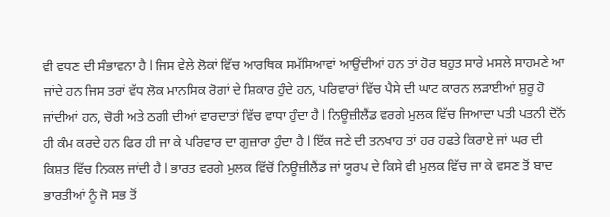ਵੀ ਵਧਣ ਦੀ ਸੰਭਾਵਨਾ ਹੈ l ਜਿਸ ਵੇਲੇ ਲੋਕਾਂ ਵਿੱਚ ਆਰਥਿਕ ਸਮੱਸਿਆਵਾਂ ਆਉਂਦੀਆਂ ਹਨ ਤਾਂ ਹੋਰ ਬਹੁਤ ਸਾਰੇ ਮਸਲੇ ਸਾਹਮਣੇ ਆ ਜਾਂਦੇ ਹਨ ਜਿਸ ਤਰਾਂ ਵੱਧ ਲੋਕ ਮਾਨਸਿਕ ਰੋਗਾਂ ਦੇ ਸ਼ਿਕਾਰ ਹੁੰਦੇ ਹਨ, ਪਰਿਵਾਰਾਂ ਵਿੱਚ ਪੈਸੇ ਦੀ ਘਾਟ ਕਾਰਨ ਲੜਾਈਆਂ ਸ਼ੁਰੂ ਹੋ ਜਾਂਦੀਆਂ ਹਨ, ਚੋਰੀ ਅਤੇ ਠਗੀ ਦੀਆਂ ਵਾਰਦਾਤਾਂ ਵਿੱਚ ਵਾਧਾ ਹੁੰਦਾ ਹੈ l ਨਿਊਜ਼ੀਲੈਂਡ ਵਰਗੇ ਮੁਲਕ ਵਿੱਚ ਜਿਆਦਾ ਪਤੀ ਪਤਨੀ ਦੋਨੋਂ ਹੀ ਕੰਮ ਕਰਦੇ ਹਨ ਫਿਰ ਹੀ ਜਾ ਕੇ ਪਰਿਵਾਰ ਦਾ ਗੁਜ਼ਾਰਾ ਹੁੰਦਾ ਹੈ l ਇੱਕ ਜਣੇ ਦੀ ਤਨਖਾਹ ਤਾਂ ਹਰ ਹਫਤੇ ਕਿਰਾਏ ਜਾਂ ਘਰ ਦੀ ਕਿਸ਼ਤ ਵਿੱਚ ਨਿਕਲ ਜਾਂਦੀ ਹੈ l ਭਾਰਤ ਵਰਗੇ ਮੁਲਕ ਵਿੱਚੋਂ ਨਿਊਜ਼ੀਲੈਂਡ ਜਾਂ ਯੂਰਪ ਦੇ ਕਿਸੇ ਵੀ ਮੁਲਕ ਵਿੱਚ ਜਾ ਕੇ ਵਸਣ ਤੋਂ ਬਾਦ ਭਾਰਤੀਆਂ ਨੂੰ ਜੋ ਸਭ ਤੋਂ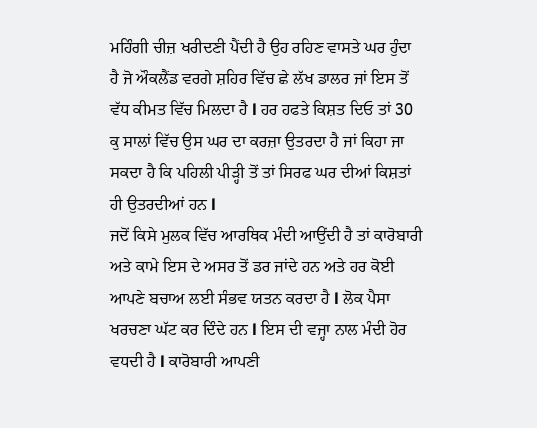ਮਹਿੰਗੀ ਚੀਜ਼ ਖਰੀਦਣੀ ਪੈਂਦੀ ਹੈ ਉਹ ਰਹਿਣ ਵਾਸਤੇ ਘਰ ਹੁੰਦਾ ਹੈ ਜੋ ਔਕਲੈਂਡ ਵਰਗੇ ਸ਼ਹਿਰ ਵਿੱਚ ਛੇ ਲੱਖ ਡਾਲਰ ਜਾਂ ਇਸ ਤੋਂ ਵੱਧ ਕੀਮਤ ਵਿੱਚ ਮਿਲਦਾ ਹੈ l ਹਰ ਹਫਤੇ ਕਿਸ਼ਤ ਦਿਓ ਤਾਂ 30 ਕੁ ਸਾਲਾਂ ਵਿੱਚ ਉਸ ਘਰ ਦਾ ਕਰਜ਼ਾ ਉਤਰਦਾ ਹੈ ਜਾਂ ਕਿਹਾ ਜਾ ਸਕਦਾ ਹੈ ਕਿ ਪਹਿਲੀ ਪੀੜ੍ਹੀ ਤੋਂ ਤਾਂ ਸਿਰਫ ਘਰ ਦੀਆਂ ਕਿਸ਼ਤਾਂ ਹੀ ਉਤਰਦੀਆਂ ਹਨ l
ਜਦੋਂ ਕਿਸੇ ਮੁਲਕ ਵਿੱਚ ਆਰਥਿਕ ਮੰਦੀ ਆਉਂਦੀ ਹੈ ਤਾਂ ਕਾਰੋਬਾਰੀ ਅਤੇ ਕਾਮੇ ਇਸ ਦੇ ਅਸਰ ਤੋਂ ਡਰ ਜਾਂਦੇ ਹਨ ਅਤੇ ਹਰ ਕੋਈ ਆਪਣੇ ਬਚਾਅ ਲਈ ਸੰਭਵ ਯਤਨ ਕਰਦਾ ਹੈ l ਲੋਕ ਪੈਸਾ ਖਰਚਣਾ ਘੱਟ ਕਰ ਦਿੰਦੇ ਹਨ l ਇਸ ਦੀ ਵਜ੍ਹਾ ਨਾਲ ਮੰਦੀ ਹੋਰ ਵਧਦੀ ਹੈ l ਕਾਰੋਬਾਰੀ ਆਪਣੀ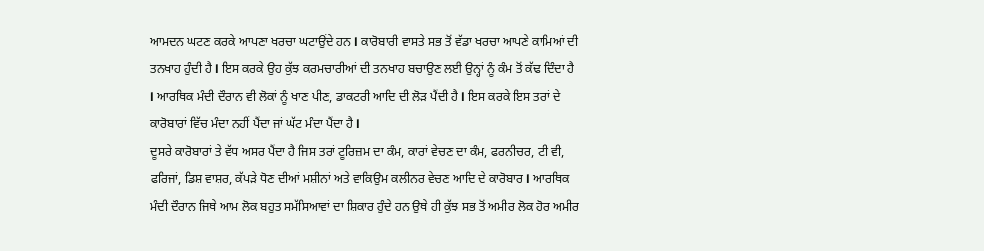ਆਮਦਨ ਘਟਣ ਕਰਕੇ ਆਪਣਾ ਖਰਚਾ ਘਟਾਉਂਦੇ ਹਨ l ਕਾਰੋਬਾਰੀ ਵਾਸਤੇ ਸਭ ਤੋਂ ਵੱਡਾ ਖਰਚਾ ਆਪਣੇ ਕਾਮਿਆਂ ਦੀ ਤਨਖਾਹ ਹੁੰਦੀ ਹੈ l ਇਸ ਕਰਕੇ ਉਹ ਕੁੱਝ ਕਰਮਚਾਰੀਆਂ ਦੀ ਤਨਖਾਹ ਬਚਾਉਣ ਲਈ ਉਨ੍ਹਾਂ ਨੂੰ ਕੰਮ ਤੋਂ ਕੱਢ ਦਿੰਦਾ ਹੈ l ਆਰਥਿਕ ਮੰਦੀ ਦੌਰਾਨ ਵੀ ਲੋਕਾਂ ਨੂੰ ਖਾਣ ਪੀਣ, ਡਾਕਟਰੀ ਆਦਿ ਦੀ ਲੋੜ ਪੈਂਦੀ ਹੈ l ਇਸ ਕਰਕੇ ਇਸ ਤਰਾਂ ਦੇ ਕਾਰੋਬਾਰਾਂ ਵਿੱਚ ਮੰਦਾ ਨਹੀਂ ਪੈਂਦਾ ਜਾਂ ਘੱਟ ਮੰਦਾ ਪੈਂਦਾ ਹੈ l
ਦੂਸਰੇ ਕਾਰੋਬਾਰਾਂ ਤੇ ਵੱਧ ਅਸਰ ਪੈਂਦਾ ਹੈ ਜਿਸ ਤਰਾਂ ਟੂਰਿਜ਼ਮ ਦਾ ਕੰਮ, ਕਾਰਾਂ ਵੇਚਣ ਦਾ ਕੰਮ, ਫਰਨੀਚਰ, ਟੀ ਵੀ, ਫਰਿਜਾਂ, ਡਿਸ਼ ਵਾਸ਼ਰ, ਕੱਪੜੇ ਧੋਣ ਦੀਆਂ ਮਸ਼ੀਨਾਂ ਅਤੇ ਵਾਕਿਉਮ ਕਲੀਨਰ ਵੇਚਣ ਆਦਿ ਦੇ ਕਾਰੋਬਾਰ l ਆਰਥਿਕ ਮੰਦੀ ਦੌਰਾਨ ਜਿਥੇ ਆਮ ਲੋਕ ਬਹੁਤ ਸਮੱਸਿਆਵਾਂ ਦਾ ਸ਼ਿਕਾਰ ਹੁੰਦੇ ਹਨ ਉਥੇ ਹੀ ਕੁੱਝ ਸਭ ਤੋਂ ਅਮੀਰ ਲੋਕ ਹੋਰ ਅਮੀਰ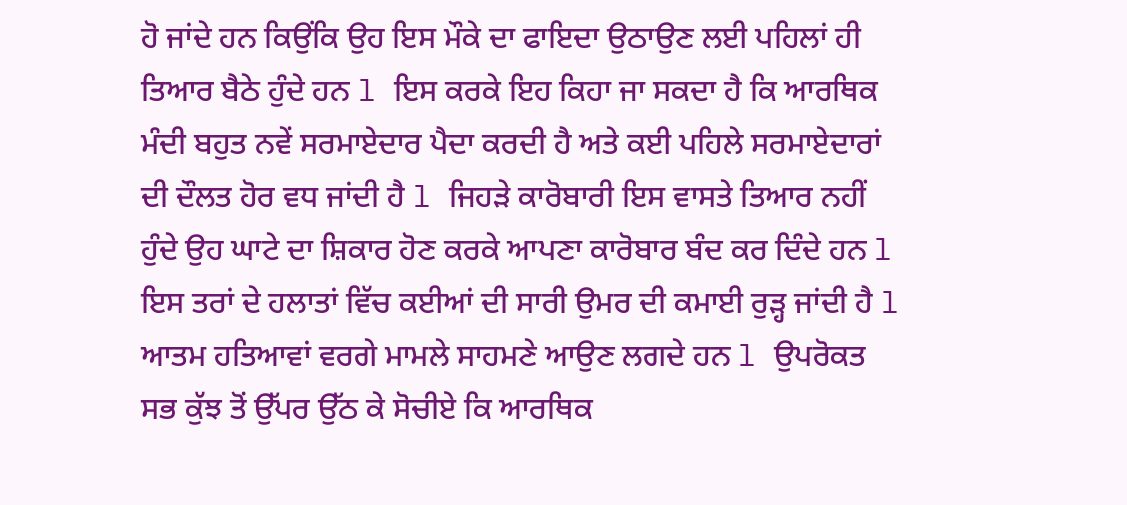ਹੋ ਜਾਂਦੇ ਹਨ ਕਿਉਂਕਿ ਉਹ ਇਸ ਮੌਕੇ ਦਾ ਫਾਇਦਾ ਉਠਾਉਣ ਲਈ ਪਹਿਲਾਂ ਹੀ ਤਿਆਰ ਬੈਠੇ ਹੁੰਦੇ ਹਨ l ਇਸ ਕਰਕੇ ਇਹ ਕਿਹਾ ਜਾ ਸਕਦਾ ਹੈ ਕਿ ਆਰਥਿਕ ਮੰਦੀ ਬਹੁਤ ਨਵੇਂ ਸਰਮਾਏਦਾਰ ਪੈਦਾ ਕਰਦੀ ਹੈ ਅਤੇ ਕਈ ਪਹਿਲੇ ਸਰਮਾਏਦਾਰਾਂ ਦੀ ਦੌਲਤ ਹੋਰ ਵਧ ਜਾਂਦੀ ਹੈ l ਜਿਹੜੇ ਕਾਰੋਬਾਰੀ ਇਸ ਵਾਸਤੇ ਤਿਆਰ ਨਹੀਂ ਹੁੰਦੇ ਉਹ ਘਾਟੇ ਦਾ ਸ਼ਿਕਾਰ ਹੋਣ ਕਰਕੇ ਆਪਣਾ ਕਾਰੋਬਾਰ ਬੰਦ ਕਰ ਦਿੰਦੇ ਹਨ l ਇਸ ਤਰਾਂ ਦੇ ਹਲਾਤਾਂ ਵਿੱਚ ਕਈਆਂ ਦੀ ਸਾਰੀ ਉਮਰ ਦੀ ਕਮਾਈ ਰੁੜ੍ਹ ਜਾਂਦੀ ਹੈ l ਆਤਮ ਹਤਿਆਵਾਂ ਵਰਗੇ ਮਾਮਲੇ ਸਾਹਮਣੇ ਆਉਣ ਲਗਦੇ ਹਨ l ਉਪਰੋਕਤ ਸਭ ਕੁੱਝ ਤੋਂ ਉੱਪਰ ਉੱਠ ਕੇ ਸੋਚੀਏ ਕਿ ਆਰਥਿਕ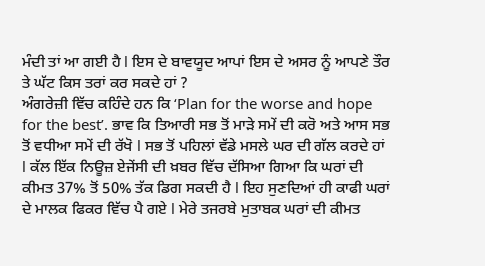ਮੰਦੀ ਤਾਂ ਆ ਗਈ ਹੈ l ਇਸ ਦੇ ਬਾਵਯੂਦ ਆਪਾਂ ਇਸ ਦੇ ਅਸਰ ਨੂੰ ਆਪਣੇ ਤੌਰ ਤੇ ਘੱਟ ਕਿਸ ਤਰਾਂ ਕਰ ਸਕਦੇ ਹਾਂ ?
ਅੰਗਰੇਜ਼ੀ ਵਿੱਚ ਕਹਿੰਦੇ ਹਨ ਕਿ ‘Plan for the worse and hope for the best’. ਭਾਵ ਕਿ ਤਿਆਰੀ ਸਭ ਤੋਂ ਮਾੜੇ ਸਮੇਂ ਦੀ ਕਰੋ ਅਤੇ ਆਸ ਸਭ ਤੋਂ ਵਧੀਆ ਸਮੇਂ ਦੀ ਰੱਖੋ l ਸਭ ਤੋਂ ਪਹਿਲਾਂ ਵੱਡੇ ਮਸਲੇ ਘਰ ਦੀ ਗੱਲ ਕਰਦੇ ਹਾਂ l ਕੱਲ ਇੱਕ ਨਿਊਜ਼ ਏਜੇਂਸੀ ਦੀ ਖ਼ਬਰ ਵਿੱਚ ਦੱਸਿਆ ਗਿਆ ਕਿ ਘਰਾਂ ਦੀ ਕੀਮਤ 37% ਤੋਂ 50% ਤੱਕ ਡਿਗ ਸਕਦੀ ਹੈ l ਇਹ ਸੁਣਦਿਆਂ ਹੀ ਕਾਫੀ ਘਰਾਂ ਦੇ ਮਾਲਕ ਫਿਕਰ ਵਿੱਚ ਪੈ ਗਏ l ਮੇਰੇ ਤਜਰਬੇ ਮੁਤਾਬਕ ਘਰਾਂ ਦੀ ਕੀਮਤ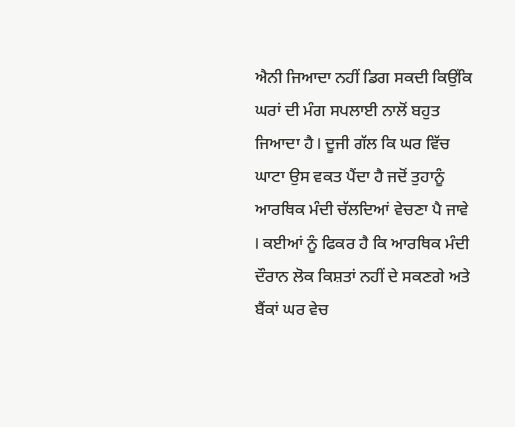ਐਨੀ ਜਿਆਦਾ ਨਹੀਂ ਡਿਗ ਸਕਦੀ ਕਿਉਂਕਿ ਘਰਾਂ ਦੀ ਮੰਗ ਸਪਲਾਈ ਨਾਲੋਂ ਬਹੁਤ ਜਿਆਦਾ ਹੈ l ਦੂਜੀ ਗੱਲ ਕਿ ਘਰ ਵਿੱਚ ਘਾਟਾ ਉਸ ਵਕਤ ਪੈਂਦਾ ਹੈ ਜਦੋਂ ਤੁਹਾਨੂੰ ਆਰਥਿਕ ਮੰਦੀ ਚੱਲਦਿਆਂ ਵੇਚਣਾ ਪੈ ਜਾਵੇ l ਕਈਆਂ ਨੂੰ ਫਿਕਰ ਹੈ ਕਿ ਆਰਥਿਕ ਮੰਦੀ ਦੌਰਾਨ ਲੋਕ ਕਿਸ਼ਤਾਂ ਨਹੀਂ ਦੇ ਸਕਣਗੇ ਅਤੇ ਬੈਂਕਾਂ ਘਰ ਵੇਚ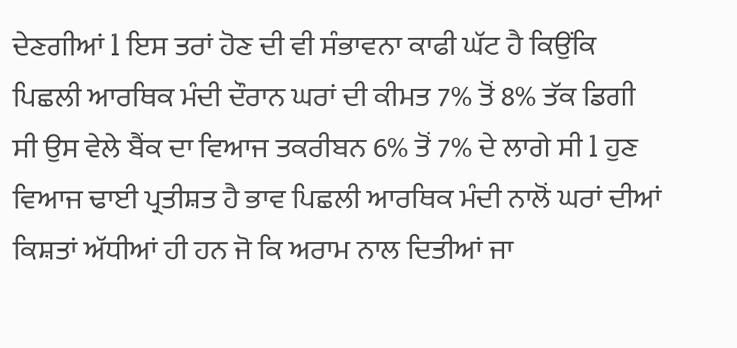ਦੇਣਗੀਆਂ l ਇਸ ਤਰਾਂ ਹੋਣ ਦੀ ਵੀ ਸੰਭਾਵਨਾ ਕਾਫੀ ਘੱਟ ਹੈ ਕਿਉਂਕਿ ਪਿਛਲੀ ਆਰਥਿਕ ਮੰਦੀ ਦੌਰਾਨ ਘਰਾਂ ਦੀ ਕੀਮਤ 7% ਤੋਂ 8% ਤੱਕ ਡਿਗੀ ਸੀ ਉਸ ਵੇਲੇ ਬੈਂਕ ਦਾ ਵਿਆਜ ਤਕਰੀਬਨ 6% ਤੋਂ 7% ਦੇ ਲਾਗੇ ਸੀ l ਹੁਣ ਵਿਆਜ ਢਾਈ ਪ੍ਰਤੀਸ਼ਤ ਹੈ ਭਾਵ ਪਿਛਲੀ ਆਰਥਿਕ ਮੰਦੀ ਨਾਲੋਂ ਘਰਾਂ ਦੀਆਂ ਕਿਸ਼ਤਾਂ ਅੱਧੀਆਂ ਹੀ ਹਨ ਜੋ ਕਿ ਅਰਾਮ ਨਾਲ ਦਿਤੀਆਂ ਜਾ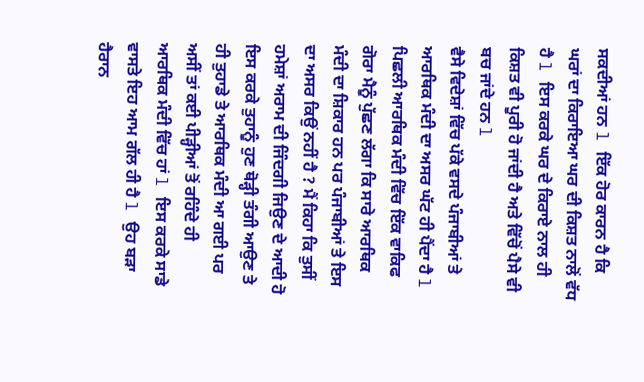ਸਕਦੀਆਂ ਹਨ l ਇੱਕ ਹੋਰ ਕਾਰਨ ਹੈ ਕਿ ਘਰਾਂ ਦਾ ਕਿਰਾਇਆ ਘਰ ਦੀ ਕਿਸ਼ਤ ਨਾਲੋਂ ਵੱਧ ਹੈ l ਇਸ ਕਰਕੇ ਘਰ ਦੇ ਕਿਰਾਏ ਨਾਲ ਹੀ ਕਿਸ਼ਤ ਵੀ ਪੂਰੀ ਹੋ ਜਾਂਦੀ ਹੈ ਅਤੇ ਵਿੱਚੋਂ ਪੈਸੇ ਵੀ ਬਚ ਜਾਂਦੇ ਹਨ l
ਵੈਸੇ ਵਿਦੇਸ਼ਾਂ ਵਿੱਚ ਪੱਕੇ ਵਸਦੇ ਪੰਜਾਬੀਆਂ ਤੇ ਆਰਥਿਕ ਮੰਦੀ ਦਾ ਅਸਰ ਘੱਟ ਹੀ ਪੈਂਦਾ ਹੈ l ਪਿਛਲੀ ਆਰਥਿਕ ਮੰਦੀ ਵਿੱਚ ਇੱਕ ਵਾਕਿਫ ਗੋਰਾ ਮੈਨੂੰ ਪੁੱਛਣ ਲੱਗਾ ਕਿ ਸਾਰੇ ਆਰਥਿਕ ਮੰਦੀ ਦਾ ਸ਼ਿਕਾਰ ਹਨ ਪਰ ਪੰਜਾਬੀਆਂ ਤੇ ਇਸ ਦਾ ਅਸਰ ਕਿਉਂ ਨਹੀਂ ਹੈ ? ਮੈਂ ਕਿਹਾ ਕਿ ਤੁਸੀਂ ਹਮੇਸ਼ਾਂ ਅਰਾਮ ਦੀ ਜਿੰਦਗੀ ਜਿਉਣ ਦੇ ਆਦੀ ਹੋ ਇਸ ਕਰਕੇ ਤੁਹਾਨੂੰ ਹੁਣ ਥੋੜ੍ਹੀ ਤੰਗੀ ਆਉਣ ਤੇ ਹੀ ਤੁਹਾਡੇ ਤੇ ਆਰਥਿਕ ਮੰਦੀ ਆ ਗਈ ਪਰ ਅਸੀਂ ਤਾਂ ਕਈ ਪੀੜ੍ਹੀਆਂ ਤੋਂ ਰਹਿੰਦੇ ਹੀ ਆਰਥਿਕ ਮੰਦੀ ਵਿੱਚ ਹਾਂ l ਇਸ ਕਰਕੇ ਸਾਡੇ ਵਾਸਤੇ ਇਹ ਆਮ ਗੱਲ ਹੀ ਹੈ l ਉਹ ਬੜਾ ਹੈਰਾਨ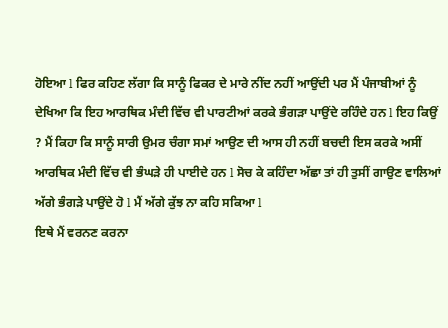ਹੋਇਆ l ਫਿਰ ਕਹਿਣ ਲੱਗਾ ਕਿ ਸਾਨੂੰ ਫਿਕਰ ਦੇ ਮਾਰੇ ਨੀਂਦ ਨਹੀਂ ਆਉਂਦੀ ਪਰ ਮੈਂ ਪੰਜਾਬੀਆਂ ਨੂੰ ਦੇਖਿਆ ਕਿ ਇਹ ਆਰਥਿਕ ਮੰਦੀ ਵਿੱਚ ਵੀ ਪਾਰਟੀਆਂ ਕਰਕੇ ਭੰਗੜਾ ਪਾਉਂਦੇ ਰਹਿੰਦੇ ਹਨ l ਇਹ ਕਿਉਂ ? ਮੈਂ ਕਿਹਾ ਕਿ ਸਾਨੂੰ ਸਾਰੀ ਉਮਰ ਚੰਗਾ ਸਮਾਂ ਆਉਣ ਦੀ ਆਸ ਹੀ ਨਹੀਂ ਬਚਦੀ ਇਸ ਕਰਕੇ ਅਸੀਂ ਆਰਥਿਕ ਮੰਦੀ ਵਿੱਚ ਵੀ ਭੰਘੜੇ ਹੀ ਪਾਈਦੇ ਹਨ l ਸੋਚ ਕੇ ਕਹਿੰਦਾ ਅੱਛਾ ਤਾਂ ਹੀ ਤੁਸੀਂ ਗਾਉਣ ਵਾਲਿਆਂ ਅੱਗੇ ਭੰਗੜੇ ਪਾਉਂਦੇ ਹੋ l ਮੈਂ ਅੱਗੇ ਕੁੱਝ ਨਾ ਕਹਿ ਸਕਿਆ l
ਇਥੇ ਮੈਂ ਵਰਨਣ ਕਰਨਾ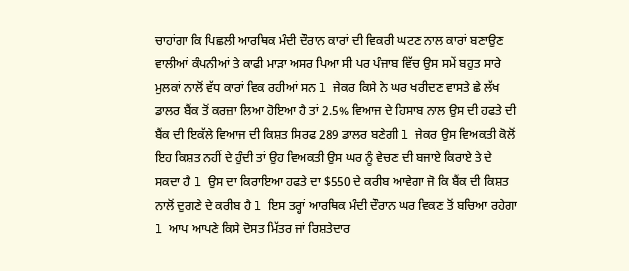ਚਾਹਾਂਗਾ ਕਿ ਪਿਛਲੀ ਆਰਥਿਕ ਮੰਦੀ ਦੌਰਾਨ ਕਾਰਾਂ ਦੀ ਵਿਕਰੀ ਘਟਣ ਨਾਲ ਕਾਰਾਂ ਬਣਾਉਣ ਵਾਲੀਆਂ ਕੰਪਨੀਆਂ ਤੇ ਕਾਫੀ ਮਾੜਾ ਅਸਰ ਪਿਆ ਸੀ ਪਰ ਪੰਜਾਬ ਵਿੱਚ ਉਸ ਸਮੇਂ ਬਹੁਤ ਸਾਰੇ ਮੁਲਕਾਂ ਨਾਲੋਂ ਵੱਧ ਕਾਰਾਂ ਵਿਕ ਰਹੀਆਂ ਸਨ l ਜੇਕਰ ਕਿਸੇ ਨੇ ਘਰ ਖਰੀਦਣ ਵਾਸਤੇ ਛੇ ਲੱਖ ਡਾਲਰ ਬੈਂਕ ਤੋਂ ਕਰਜ਼ਾ ਲਿਆ ਹੋਇਆ ਹੈ ਤਾਂ 2.5% ਵਿਆਜ ਦੇ ਹਿਸਾਬ ਨਾਲ ਉਸ ਦੀ ਹਫਤੇ ਦੀ ਬੈਂਕ ਦੀ ਇਕੱਲੇ ਵਿਆਜ ਦੀ ਕਿਸ਼ਤ ਸਿਰਫ 289 ਡਾਲਰ ਬਣੇਗੀ l ਜੇਕਰ ਉਸ ਵਿਅਕਤੀ ਕੋਲੋਂ ਇਹ ਕਿਸ਼ਤ ਨਹੀਂ ਦੇ ਹੁੰਦੀ ਤਾਂ ਉਹ ਵਿਅਕਤੀ ਉਸ ਘਰ ਨੂੰ ਵੇਚਣ ਦੀ ਬਜਾਏ ਕਿਰਾਏ ਤੇ ਦੇ ਸਕਦਾ ਹੈ l ਉਸ ਦਾ ਕਿਰਾਇਆ ਹਫਤੇ ਦਾ $550 ਦੇ ਕਰੀਬ ਆਵੇਗਾ ਜੋ ਕਿ ਬੈਂਕ ਦੀ ਕਿਸ਼ਤ ਨਾਲੋਂ ਦੁਗਣੇ ਦੇ ਕਰੀਬ ਹੈ l ਇਸ ਤਰ੍ਹਾਂ ਆਰਥਿਕ ਮੰਦੀ ਦੌਰਾਨ ਘਰ ਵਿਕਣ ਤੋਂ ਬਚਿਆ ਰਹੇਗਾ l ਆਪ ਆਪਣੇ ਕਿਸੇ ਦੋਸਤ ਮਿੱਤਰ ਜਾਂ ਰਿਸ਼ਤੇਦਾਰ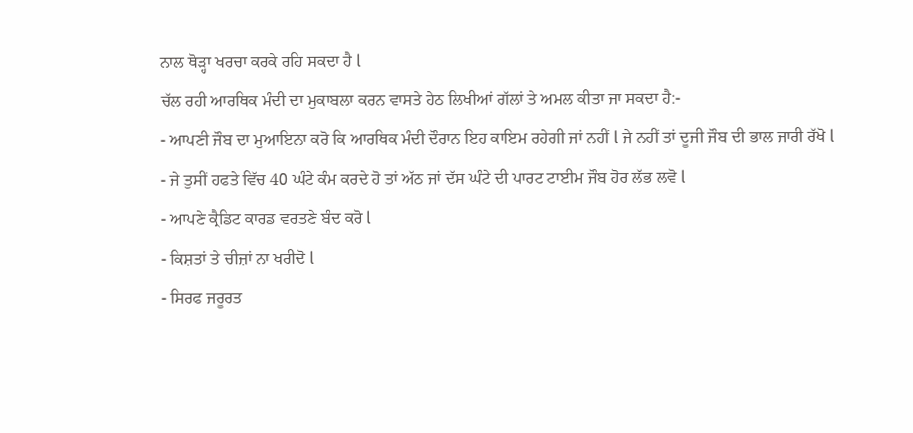ਨਾਲ ਥੋੜ੍ਹਾ ਖਰਚਾ ਕਰਕੇ ਰਹਿ ਸਕਦਾ ਹੈ l
ਚੱਲ ਰਹੀ ਆਰਥਿਕ ਮੰਦੀ ਦਾ ਮੁਕਾਬਲਾ ਕਰਨ ਵਾਸਤੇ ਹੇਠ ਲਿਖੀਆਂ ਗੱਲਾਂ ਤੇ ਅਮਲ ਕੀਤਾ ਜਾ ਸਕਦਾ ਹੈ:-
- ਆਪਣੀ ਜੌਬ ਦਾ ਮੁਆਇਨਾ ਕਰੋ ਕਿ ਆਰਥਿਕ ਮੰਦੀ ਦੌਰਾਨ ਇਹ ਕਾਇਮ ਰਹੇਗੀ ਜਾਂ ਨਹੀਂ l ਜੇ ਨਹੀਂ ਤਾਂ ਦੂਜੀ ਜੌਬ ਦੀ ਭਾਲ ਜਾਰੀ ਰੱਖੋ l
- ਜੇ ਤੁਸੀਂ ਹਫਤੇ ਵਿੱਚ 40 ਘੰਟੇ ਕੰਮ ਕਰਦੇ ਹੋ ਤਾਂ ਅੱਠ ਜਾਂ ਦੱਸ ਘੰਟੇ ਦੀ ਪਾਰਟ ਟਾਈਮ ਜੌਬ ਹੋਰ ਲੱਭ ਲਵੋ l
- ਆਪਣੇ ਕ੍ਰੈਡਿਟ ਕਾਰਡ ਵਰਤਣੇ ਬੰਦ ਕਰੋ l
- ਕਿਸ਼ਤਾਂ ਤੇ ਚੀਜ਼ਾਂ ਨਾ ਖਰੀਦੋ l
- ਸਿਰਫ ਜਰੂਰਤ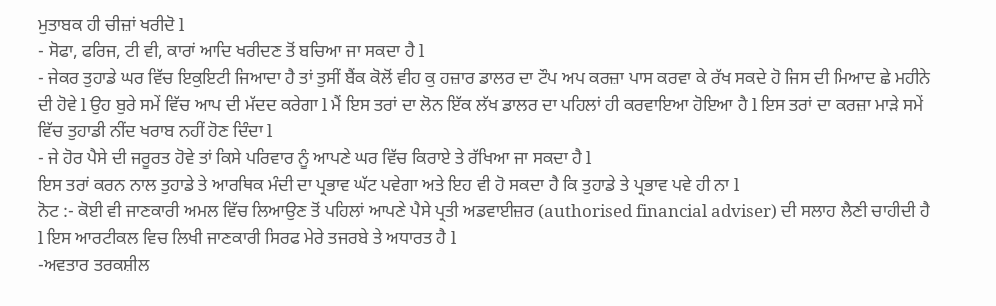ਮੁਤਾਬਕ ਹੀ ਚੀਜ਼ਾਂ ਖਰੀਦੋ l
- ਸੋਫਾ, ਫਰਿਜ, ਟੀ ਵੀ, ਕਾਰਾਂ ਆਦਿ ਖਰੀਦਣ ਤੋਂ ਬਚਿਆ ਜਾ ਸਕਦਾ ਹੈ l
- ਜੇਕਰ ਤੁਹਾਡੇ ਘਰ ਵਿੱਚ ਇਕੁਇਟੀ ਜਿਆਦਾ ਹੈ ਤਾਂ ਤੁਸੀਂ ਬੈਂਕ ਕੋਲੋਂ ਵੀਹ ਕੁ ਹਜ਼ਾਰ ਡਾਲਰ ਦਾ ਟੌਪ ਅਪ ਕਰਜ਼ਾ ਪਾਸ ਕਰਵਾ ਕੇ ਰੱਖ ਸਕਦੇ ਹੋ ਜਿਸ ਦੀ ਮਿਆਦ ਛੇ ਮਹੀਨੇ ਦੀ ਹੋਵੇ l ਉਹ ਬੁਰੇ ਸਮੇਂ ਵਿੱਚ ਆਪ ਦੀ ਮੱਦਦ ਕਰੇਗਾ l ਮੈਂ ਇਸ ਤਰਾਂ ਦਾ ਲੋਨ ਇੱਕ ਲੱਖ ਡਾਲਰ ਦਾ ਪਹਿਲਾਂ ਹੀ ਕਰਵਾਇਆ ਹੋਇਆ ਹੈ l ਇਸ ਤਰਾਂ ਦਾ ਕਰਜ਼ਾ ਮਾੜੇ ਸਮੇਂ ਵਿੱਚ ਤੁਹਾਡੀ ਨੀਂਦ ਖਰਾਬ ਨਹੀਂ ਹੋਣ ਦਿੰਦਾ l
- ਜੇ ਹੋਰ ਪੈਸੇ ਦੀ ਜਰੂਰਤ ਹੋਵੇ ਤਾਂ ਕਿਸੇ ਪਰਿਵਾਰ ਨੂੰ ਆਪਣੇ ਘਰ ਵਿੱਚ ਕਿਰਾਏ ਤੇ ਰੱਖਿਆ ਜਾ ਸਕਦਾ ਹੈ l
ਇਸ ਤਰਾਂ ਕਰਨ ਨਾਲ ਤੁਹਾਡੇ ਤੇ ਆਰਥਿਕ ਮੰਦੀ ਦਾ ਪ੍ਰਭਾਵ ਘੱਟ ਪਵੇਗਾ ਅਤੇ ਇਹ ਵੀ ਹੋ ਸਕਦਾ ਹੈ ਕਿ ਤੁਹਾਡੇ ਤੇ ਪ੍ਰਭਾਵ ਪਵੇ ਹੀ ਨਾ l
ਨੋਟ :- ਕੋਈ ਵੀ ਜਾਣਕਾਰੀ ਅਮਲ ਵਿੱਚ ਲਿਆਉਣ ਤੋਂ ਪਹਿਲਾਂ ਆਪਣੇ ਪੈਸੇ ਪ੍ਰਤੀ ਅਡਵਾਈਜ਼ਰ (authorised financial adviser) ਦੀ ਸਲਾਹ ਲੈਣੀ ਚਾਹੀਦੀ ਹੈ l ਇਸ ਆਰਟੀਕਲ ਵਿਚ ਲਿਖੀ ਜਾਣਕਾਰੀ ਸਿਰਫ ਮੇਰੇ ਤਜਰਬੇ ਤੇ ਅਧਾਰਤ ਹੈ l
-ਅਵਤਾਰ ਤਰਕਸ਼ੀਲ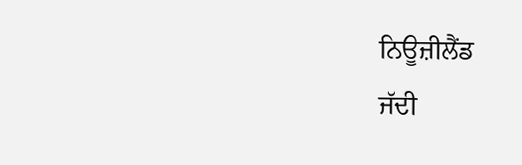ਨਿਊਜ਼ੀਲੈਂਡ
ਜੱਦੀ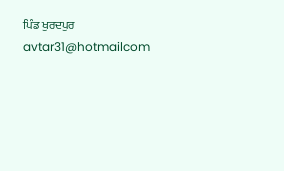ਪਿੰਡ ਖੁਰਦਪੁਰ
avtar31@hotmailcom